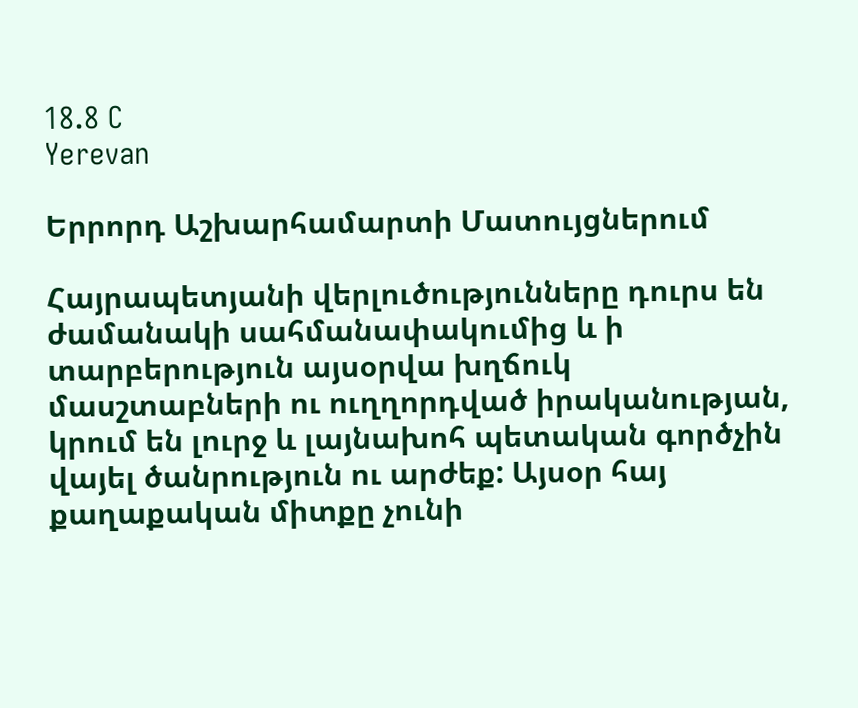18.8 C
Yerevan

Երրորդ Աշխարհամարտի Մատույցներում

Հայրապետյանի վերլուծությունները դուրս են ժամանակի սահմանափակումից և ի տարբերություն այսօրվա խղճուկ մասշտաբների ու ուղղորդված իրականության, կրում են լուրջ և լայնախոհ պետական գործչին վայել ծանրություն ու արժեք: Այսօր հայ քաղաքական միտքը չունի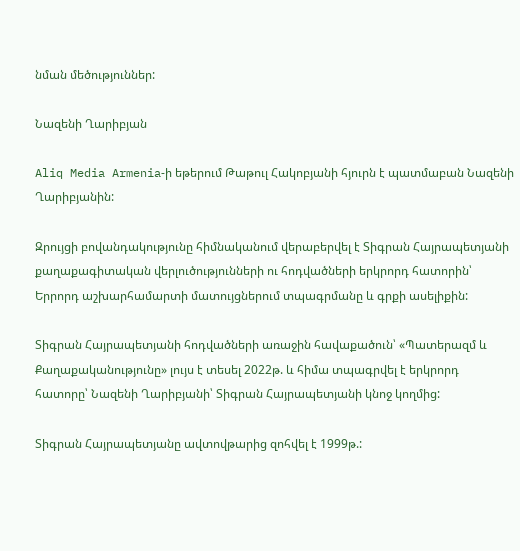նման մեծություններ:

Նազենի Ղարիբյան

Aliq Media Armenia‑ի եթերում Թաթուլ Հակոբյանի հյուրն է պատմաբան Նազենի Ղարիբյանին:

Զրույցի բովանդակությունը հիմնականում վերաբերվել է Տիգրան Հայրապետյանի քաղաքագիտական վերլուծությունների ու հոդվածների երկրորդ հատորին՝ Երրորդ աշխարհամարտի մատույցներում տպագրմանը և գրքի ասելիքին:

Տիգրան Հայրապետյանի հոդվածների առաջին հավաքածուն՝ «Պատերազմ և Քաղաքականությունը» լույս է տեսել 2022թ. և հիմա տպագրվել է երկրորդ հատորը՝ Նազենի Ղարիբյանի՝ Տիգրան Հայրապետյանի կնոջ կողմից:

Տիգրան Հայրապետյանը ավտովթարից զոհվել է 1999թ.: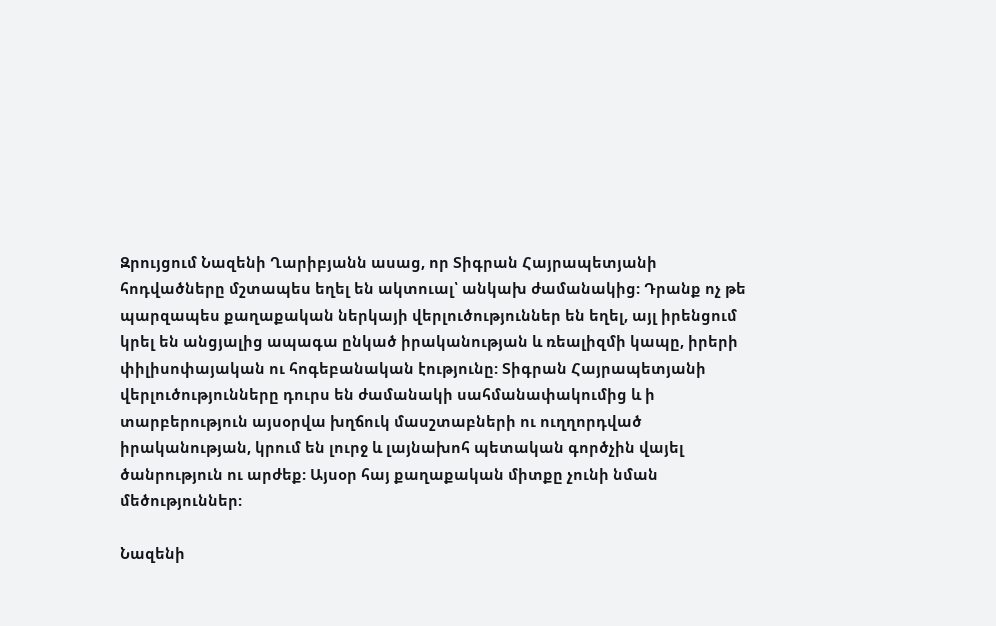Զրույցում Նազենի Ղարիբյանն ասաց, որ Տիգրան Հայրապետյանի հոդվածները մշտապես եղել են ակտուալ՝ անկախ ժամանակից: Դրանք ոչ թե պարզապես քաղաքական ներկայի վերլուծություններ են եղել, այլ իրենցում կրել են անցյալից ապագա ընկած իրականության և ռեալիզմի կապը, իրերի փիլիսոփայական ու հոգեբանական էությունը: Տիգրան Հայրապետյանի վերլուծությունները դուրս են ժամանակի սահմանափակումից և ի տարբերություն այսօրվա խղճուկ մասշտաբների ու ուղղորդված իրականության, կրում են լուրջ և լայնախոհ պետական գործչին վայել ծանրություն ու արժեք: Այսօր հայ քաղաքական միտքը չունի նման մեծություններ:

Նազենի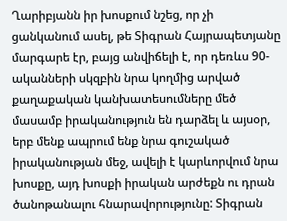Ղարիբյանն իր խոսքում նշեց, որ չի ցանկանում ասել, թե Տիգրան Հայրապետյանը մարգարե էր, բայց անվիճելի է, որ դեռևս 90-ականների սկզբին նրա կողմից արված քաղաքական կանխատեսումները մեծ մասամբ իրականություն են դարձել և այսօր, երբ մենք ապրում ենք նրա գուշակած իրականության մեջ, ավելի է կարևորվում նրա խոսքը, այդ խոսքի իրական արժեքն ու դրան ծանոթանալու հնարավորությունը: Տիգրան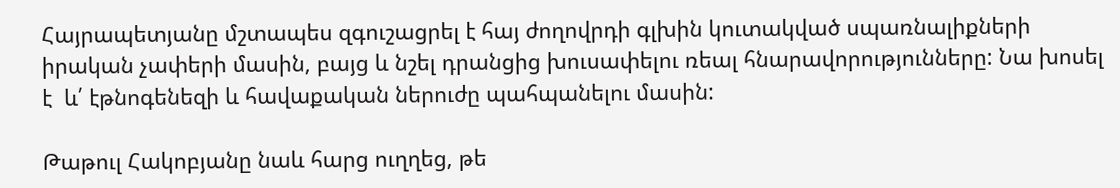Հայրապետյանը մշտապես զգուշացրել է հայ ժողովրդի գլխին կուտակված սպառնալիքների իրական չափերի մասին, բայց և նշել դրանցից խուսափելու ռեալ հնարավորությունները: Նա խոսել է  և՛ էթնոգենեզի և հավաքական ներուժը պահպանելու մասին:

Թաթուլ Հակոբյանը նաև հարց ուղղեց, թե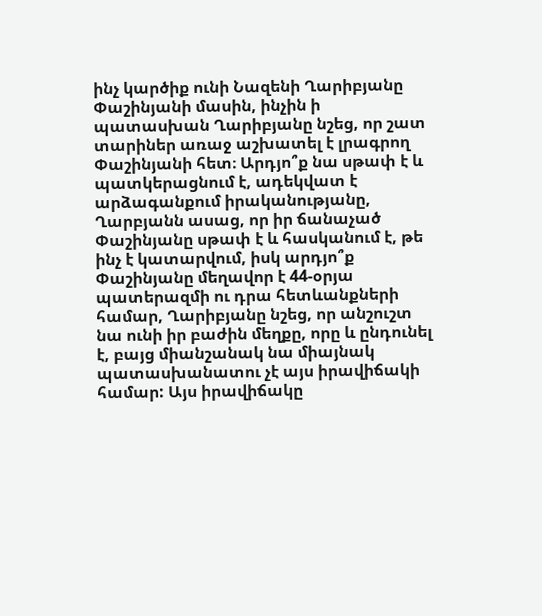ինչ կարծիք ունի Նազենի Ղարիբյանը Փաշինյանի մասին, ինչին ի պատասխան Ղարիբյանը նշեց, որ շատ տարիներ առաջ աշխատել է լրագրող Փաշինյանի հետ։ Արդյո՞ք նա սթափ է և պատկերացնում է, ադեկվատ է արձագանքում իրականությանը, Ղարբյանն ասաց, որ իր ճանաչած Փաշինյանը սթափ է և հասկանում է, թե ինչ է կատարվում, իսկ արդյո՞ք Փաշինյանը մեղավոր է 44-օրյա պատերազմի ու դրա հետևանքների համար, Ղարիբյանը նշեց, որ անշուշտ նա ունի իր բաժին մեղքը, որը և ընդունել է, բայց միանշանակ նա միայնակ պատասխանատու չէ այս իրավիճակի համար: Այս իրավիճակը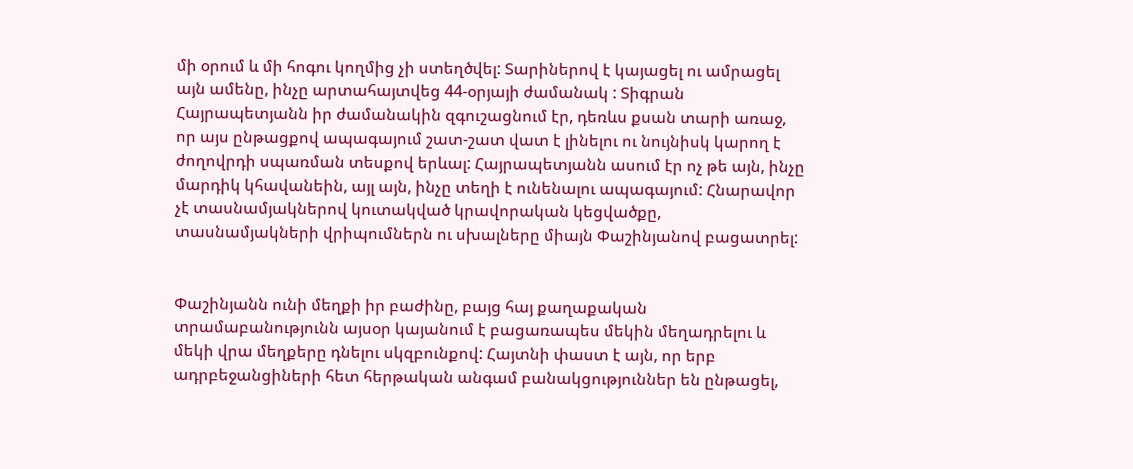մի օրում և մի հոգու կողմից չի ստեղծվել: Տարիներով է կայացել ու ամրացել այն ամենը, ինչը արտահայտվեց 44-օրյայի ժամանակ : Տիգրան Հայրապետյանն իր ժամանակին զգուշացնում էր, դեռևս քսան տարի առաջ, որ այս ընթացքով ապագայում շատ-շատ վատ է լինելու ու նույնիսկ կարող է ժողովրդի սպառման տեսքով երևալ: Հայրապետյանն ասում էր ոչ թե այն, ինչը մարդիկ կհավանեին, այլ այն, ինչը տեղի է ունենալու ապագայում: Հնարավոր չէ տասնամյակներով կուտակված կրավորական կեցվածքը, տասնամյակների վրիպումներն ու սխալները միայն Փաշինյանով բացատրել:


Փաշինյանն ունի մեղքի իր բաժինը, բայց հայ քաղաքական տրամաբանությունն այսօր կայանում է բացառապես մեկին մեղադրելու և մեկի վրա մեղքերը դնելու սկզբունքով: Հայտնի փաստ է այն, որ երբ ադրբեջանցիների հետ հերթական անգամ բանակցություններ են ընթացել,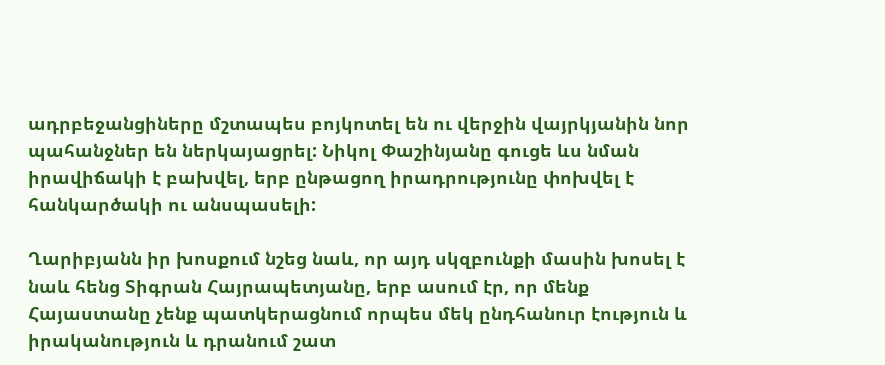ադրբեջանցիները մշտապես բոյկոտել են ու վերջին վայրկյանին նոր պահանջներ են ներկայացրել: Նիկոլ Փաշինյանը գուցե ևս նման իրավիճակի է բախվել, երբ ընթացող իրադրությունը փոխվել է հանկարծակի ու անսպասելի:

Ղարիբյանն իր խոսքում նշեց նաև, որ այդ սկզբունքի մասին խոսել է նաև հենց Տիգրան Հայրապետյանը, երբ ասում էր, որ մենք Հայաստանը չենք պատկերացնում որպես մեկ ընդհանուր էություն և իրականություն և դրանում շատ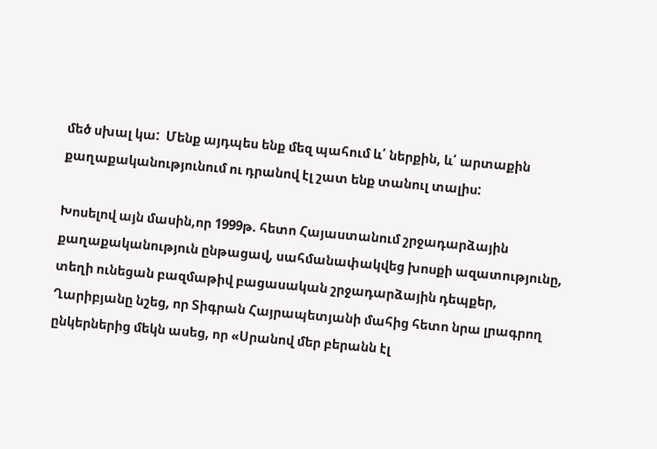մեծ սխալ կա:  Մենք այդպես ենք մեզ պահում և՛ ներքին, և՛ արտաքին քաղաքականությունում ու դրանով էլ շատ ենք տանուլ տալիս:

Խոսելով այն մասին,որ 1999թ. հետո Հայաստանում շրջադարձային քաղաքականություն ընթացավ, սահմանափակվեց խոսքի ազատությունը, տեղի ունեցան բազմաթիվ բացասական շրջադարձային դեպքեր, Ղարիբյանը նշեց, որ Տիգրան Հայրապետյանի մահից հետո նրա լրագրող ընկերներից մեկն ասեց, որ «Սրանով մեր բերանն էլ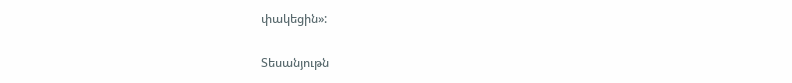փակեցին»:

Տեսանյութն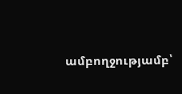ամբողջությամբ՝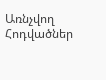Առնչվող Հոդվածներ